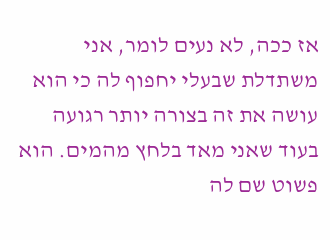אז ככה, לא נעים לומר, אני משתדלת שבעלי יחפוף לה כי הוא עושה את זה בצורה יותר רגועה בעוד שאני מאד בלחץ מהמים. הוא פשוט שם לה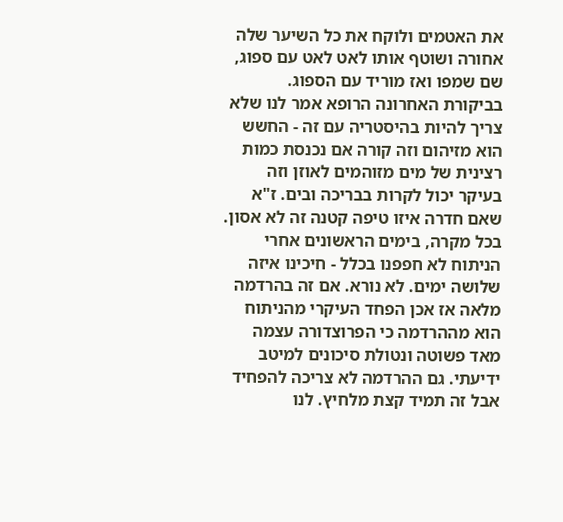את האטמים ולוקח את כל השיער שלה אחורה ושוטף אותו לאט לאט עם ספוג, שם שמפו ואז מוריד עם הספוג. בביקורת האחרונה הרופא אמר לנו שלא צריך להיות בהיסטריה עם זה - החשש הוא מזיהום וזה קורה אם נכנסת כמות רצינית של מים מזוהמים לאוזן וזה בעיקר יכול לקרות בבריכה ובים. ז"א שאם חדרה איזו טיפה קטנה זה לא אסון. בכל מקרה, בימים הראשונים אחרי הניתוח לא חפפנו בכלל - חיכינו איזה שלושה ימים. לא נורא. אם זה בהרדמה מלאה אז אכן הפחד העיקרי מהניתוח הוא מההרדמה כי הפרוצדורה עצמה מאד פשוטה ונטולת סיכונים למיטב ידיעתי. גם ההרדמה לא צריכה להפחיד אבל זה תמיד קצת מלחיץ. לנו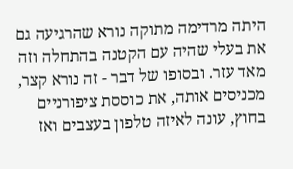היתה מרדימה מתוקה נורא שהרגיעה גם את בעלי שהיה עם הקטנה בהתחלה וזה מאד עזר. ובסופו של דבר - זה נורא קצר, מכניסים אותה, את כוססת ציפורניים בחוץ, עונה לאיזה טלפון בעצבים ואז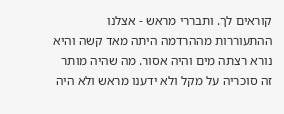קוראים לך. ותבררי מראש - אצלנו ההתעוררות מההרדמה היתה מאד קשה והיא נורא רצתה מים והיה אסור. מה שהיה מותר זה סוכריה על מקל ולא ידענו מראש ולא היה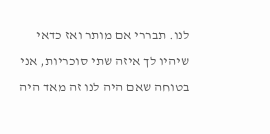לנו. תבררי אם מותר ואז כדאי שיהיו לך איזה שתי סוכריות, אני בטוחה שאם היה לנו זה מאד היה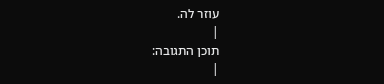עוזר לה.
|
תוכן התגובה:
|